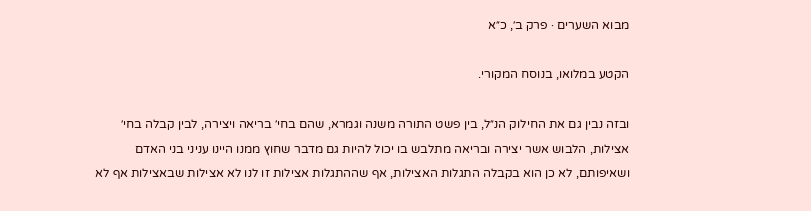מבוא השערים · פרק ב׳, כ״א

הקטע במלואו, בנוסח המקורי.

ובזה נבין גם את החילוק הנ״ל, בין פשט התורה משנה וגמרא, שהם בחי׳ בריאה ויצירה, לבין קבלה בחי׳ אצילות, הלבוש אשר יצירה ובריאה מתלבש בו יכול להיות גם מדבר שחוץ ממנו היינו עניני בני האדם ושאיפותם, לא כן הוא בקבלה התגלות האצילות, אף שההתגלות אצילות זו לנו לא אצילות שבאצילות אף לא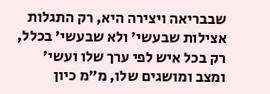שבבריאה ויצירה היא, רק התגלות אצילות שבעשי׳ ולא שבעשי׳ בכלל, רק בכל איש לפי ערך שלו ועשי׳ ומצב ומושגים שלו, מ״מ כיון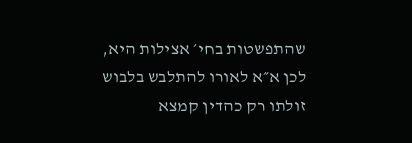שהתפשטות בחי׳ אצילות היא, לכן א״א לאורו להתלבש בלבוש זולתו רק כהדין קמצא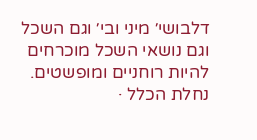דלבושי׳ מיני ובי׳ וגם השכל וגם נושאי השכל מוכרחים להיות רוחניים ומופשטים.
נחלת הכלל ·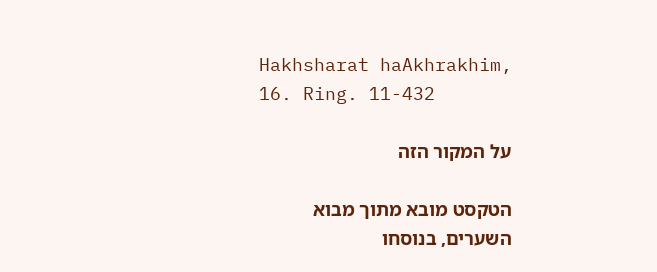Hakhsharat haAkhrakhim, 16. Ring. 11-432

על המקור הזה

הטקסט מובא מתוך מבוא השערים, בנוסחו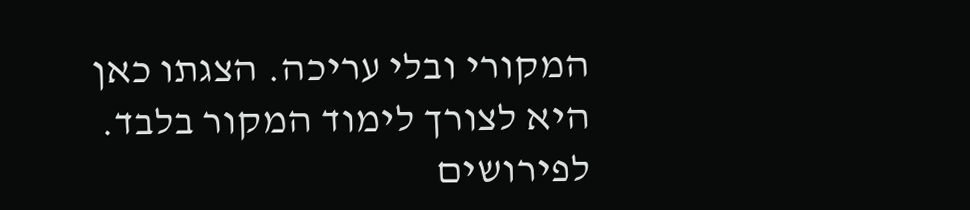המקורי ובלי עריכה. הצגתו כאן היא לצורך לימוד המקור בלבד. לפירושים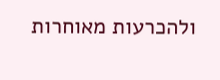ולהכרעות מאוחרות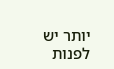יותר יש לפנות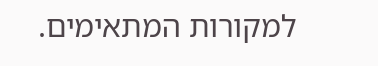למקורות המתאימים.